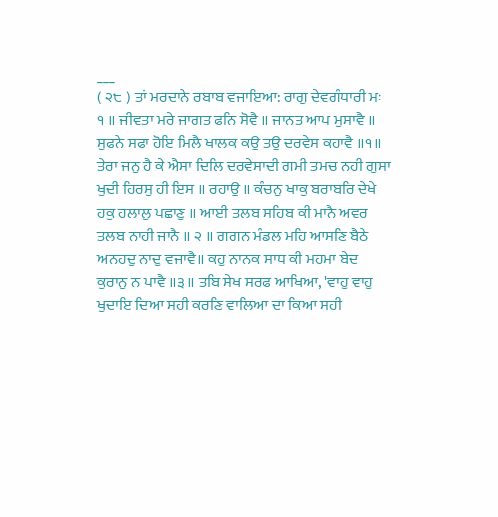___
( ੨੮ ) ਤਾਂ ਮਰਦਾਨੇ ਰਬਾਬ ਵਜਾਇਆ: ਰਾਗੁ ਦੇਵਗੰਧਾਰੀ ਮਃ ੧ ॥ ਜੀਵਤਾ ਮਰੇ ਜਾਗਤ ਫਨਿ ਸੋਵੈ ॥ ਜਾਨਤ ਆਪ ਮੁਸਾਵੈ ॥ ਸੁਫਨੇ ਸਫਾ ਹੋਇ ਮਿਲੈ ਖਾਲਕ ਕਉ ਤਉ ਦਰਵੇਸ ਕਹਾਵੈ ॥੧॥ ਤੇਰਾ ਜਨੁ ਹੈ ਕੇ ਐਸਾ ਦਿਲਿ ਦਰਵੇਸਾਦੀ ਗਮੀ ਤਮਚ ਨਹੀ ਗੁਸਾ ਖੁਦੀ ਹਿਰਸੁ ਹੀ ਇਸ ॥ ਰਹਾਉ ॥ ਕੰਚਨੁ ਖਾਕੁ ਬਰਾਬਰਿ ਦੇਖੇ ਹਕੁ ਹਲਾਲੁ ਪਛਾਣੁ ॥ ਆਈ ਤਲਬ ਸਹਿਬ ਕੀ ਮਾਨੈ ਅਵਰ ਤਲਬ ਨਾਹੀ ਜਾਨੈ ॥ ੨ ॥ ਗਗਨ ਮੰਡਲ ਮਹਿ ਆਸਣਿ ਬੈਠੇ ਅਨਹਦੁ ਨਾਦੁ ਵਜਾਵੈ॥ ਕਹੁ ਨਾਨਕ ਸਾਧ ਕੀ ਮਹਮਾ ਬੇਦ ਕੁਰਾਨੁ ਨ ਪਾਵੈ ॥੩॥ ਤਬਿ ਸੇਖ ਸਰਫ ਆਖਿਆ, 'ਵਾਹੁ ਵਾਹੁ ਖੁਦਾਇ ਦਿਆ ਸਹੀ ਕਰਣਿ ਵਾਲਿਆ ਦਾ ਕਿਆ ਸਹੀ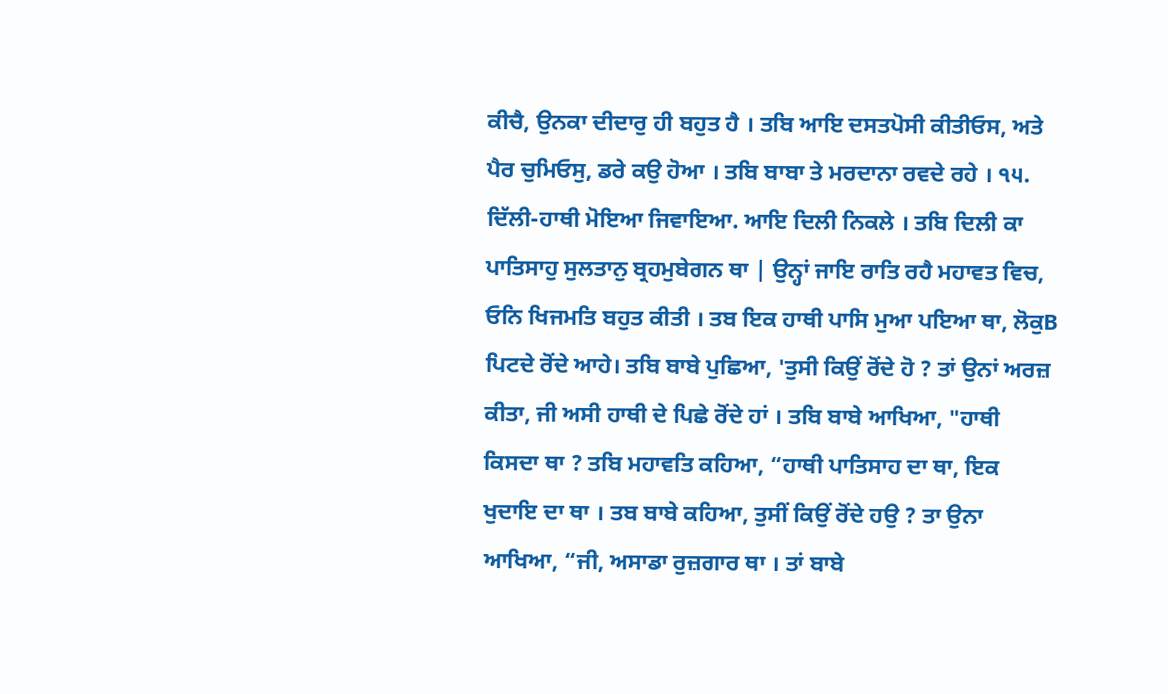ਕੀਚੈ, ਉਨਕਾ ਦੀਦਾਰੁ ਹੀ ਬਹੁਤ ਹੈ । ਤਬਿ ਆਇ ਦਸਤਪੋਸੀ ਕੀਤੀਓਸ, ਅਤੇ ਪੈਰ ਚੁਮਿਓਸੁ, ਡਰੇ ਕਉ ਹੋਆ । ਤਬਿ ਬਾਬਾ ਤੇ ਮਰਦਾਨਾ ਰਵਦੇ ਰਹੇ । ੧੫. ਦਿੱਲੀ-ਹਾਥੀ ਮੋਇਆ ਜਿਵਾਇਆ. ਆਇ ਦਿਲੀ ਨਿਕਲੇ । ਤਬਿ ਦਿਲੀ ਕਾ ਪਾਤਿਸਾਹੁ ਸੁਲਤਾਨੁ ਬ੍ਰਹਮੁਬੇਗਨ ਥਾ | ਉਨ੍ਹਾਂ ਜਾਇ ਰਾਤਿ ਰਹੈ ਮਹਾਵਤ ਵਿਚ, ਓਨਿ ਖਿਜਮਤਿ ਬਹੁਤ ਕੀਤੀ । ਤਬ ਇਕ ਹਾਥੀ ਪਾਸਿ ਮੁਆ ਪਇਆ ਥਾ, ਲੋਕੁB ਪਿਟਦੇ ਰੋਂਦੇ ਆਹੇ। ਤਬਿ ਬਾਬੇ ਪੁਛਿਆ, 'ਤੁਸੀ ਕਿਉਂ ਰੋਂਦੇ ਹੋ ? ਤਾਂ ਉਨਾਂ ਅਰਜ਼ ਕੀਤਾ, ਜੀ ਅਸੀ ਹਾਥੀ ਦੇ ਪਿਛੇ ਰੋਂਦੇ ਹਾਂ । ਤਬਿ ਬਾਬੇ ਆਖਿਆ, "ਹਾਥੀ ਕਿਸਦਾ ਥਾ ? ਤਬਿ ਮਹਾਵਤਿ ਕਹਿਆ, “ਹਾਥੀ ਪਾਤਿਸਾਹ ਦਾ ਥਾ, ਇਕ ਖੁਦਾਇ ਦਾ ਥਾ । ਤਬ ਬਾਬੇ ਕਹਿਆ, ਤੁਸੀਂ ਕਿਉਂ ਰੋਂਦੇ ਹਉ ? ਤਾ ਉਨਾ ਆਖਿਆ, “ਜੀ, ਅਸਾਡਾ ਰੁਜ਼ਗਾਰ ਥਾ । ਤਾਂ ਬਾਬੇ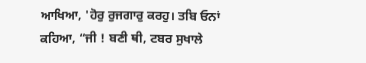ਆਖਿਆ, 'ਹੋਰੁ ਰੁਜਗਾਰੁ ਕਰਹੁ। ਤਬਿ ਓਨਾਂ ਕਹਿਆ, “ਜੀ ! ਬਣੀ ਥੀ, ਟਬਰ ਸੁਖਾਲੇ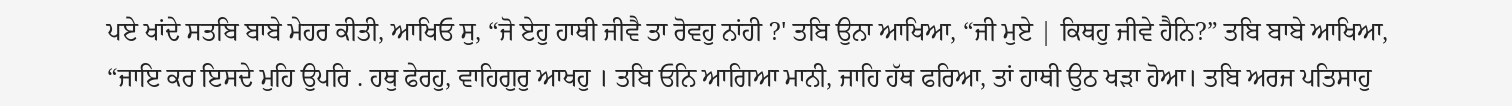ਪਏ ਖਾਂਦੇ ਸਤਬਿ ਬਾਬੇ ਮੇਹਰ ਕੀਤੀ, ਆਖਿਓ ਸੁ, “ਜੋ ਏਹੁ ਹਾਥੀ ਜੀਵੈ ਤਾ ਰੋਵਹੁ ਨਾਂਹੀ ?' ਤਬਿ ਉਨਾ ਆਖਿਆ, “ਜੀ ਮੁਏ | ਕਿਥਹੁ ਜੀਵੇ ਹੈਨਿ?” ਤਬਿ ਬਾਬੇ ਆਖਿਆ, “ਜਾਇ ਕਰ ਇਸਦੇ ਮੁਹਿ ਉਪਰਿ . ਹਥੁ ਫੇਰਹੁ, ਵਾਹਿਗੁਰੁ ਆਖਹੁ । ਤਬਿ ਓਨਿ ਆਗਿਆ ਮਾਨੀ, ਜਾਹਿ ਹੱਥ ਫਰਿਆ, ਤਾਂ ਹਾਥੀ ਉਠ ਖੜਾ ਹੋਆ। ਤਬਿ ਅਰਜ ਪਤਿਸਾਹੁ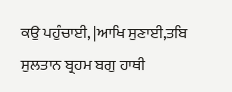ਕਉ ਪਹੁੰਚਾਈ, |ਆਖਿ ਸੁਣਾਈ,ਤਬਿ ਸੁਲਤਾਨ ਬ੍ਰਹਮ ਬਗੁ ਹਾਥੀ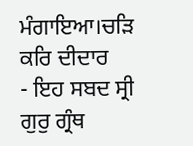ਮੰਗਾਇਆ।ਚੜਿ ਕਰਿ ਦੀਦਾਰ
- ਇਹ ਸਬਦ ਸ੍ਰੀ ਗੁਰੁ ਗ੍ਰੰਥ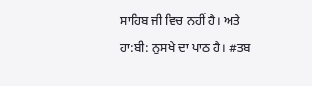ਸਾਹਿਬ ਜੀ ਵਿਚ ਨਹੀਂ ਹੈ। ਅਤੇ ਹਾ:ਬੀ: ਨੁਸਖੇ ਦਾ ਪਾਠ ਹੈ। #ਤਬ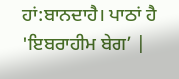ਹਾਂ:ਬਾਨਦਾਹੈ। ਪਾਠਾਂ ਹੈ 'ਇਬਰਾਹੀਮ ਬੇਗ’ |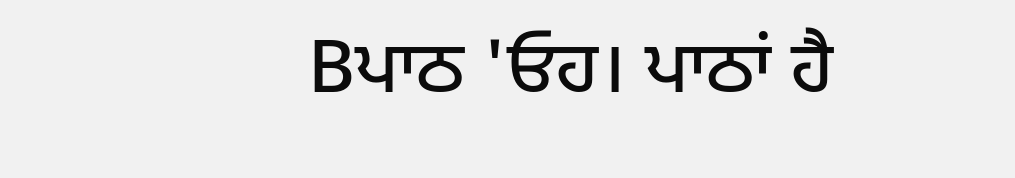Bਪਾਠ 'ਓਹ। ਪਾਠਾਂ ਹੈ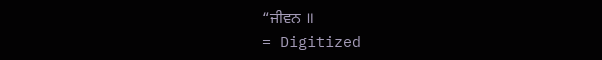“ਜੀਵਨ ॥
= Digitized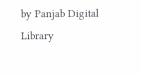by Panjab Digital Library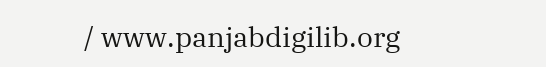/ www.panjabdigilib.org